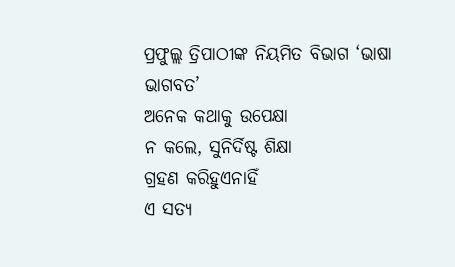ପ୍ରଫୁଲ୍ଲ ତ୍ରିପାଠୀଙ୍କ ନିୟମିତ ବିଭାଗ ‘ଭାଷା ଭାଗବତ’
ଅନେକ କଥାକୁ ଉପେକ୍ଷା
ନ କଲେ, ସୁନିର୍ଦିଷ୍ଟ ଶିକ୍ଷା
ଗ୍ରହଣ କରିହୁଏନାହିଁ
ଏ ସତ୍ୟ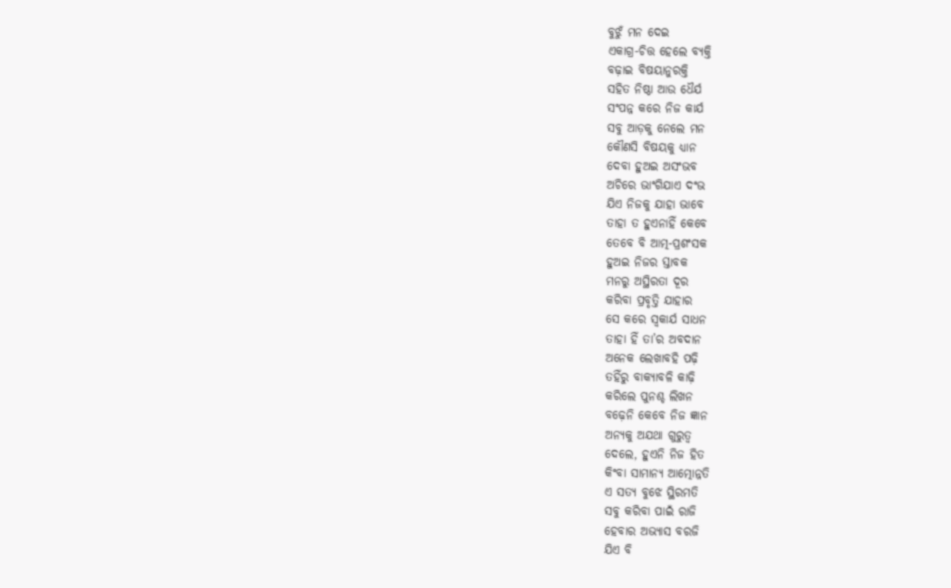ବୁଝୁଁ ମନ ଦେଇ
ଏକାଗ୍ର-ଚିତ୍ତ ହେଲେ ବ୍ୟକ୍ତି
ବଢ଼ାଇ ବିଷୟାନୁରକ୍ତି
ସହିତ ନିଷ୍ଠା ଆଉ ଧୈର୍ଯ
ସଂପନ୍ନ କରେ ନିଜ କାର୍ଯ
ସବୁ ଆଡ଼କୁ ନେଲେ ମନ
କୌଣସି ବିଷୟକୁ ଧ୍ୟାନ
ଦେବା ହୁଅଇ ଅସଂଭବ
ଅଚିରେ ଭାଂଗିଯାଏ ଦଂଭ
ଯିଏ ନିଜକୁ ଯାହା ଭାବେ
ତାହା ତ ହୁଏନାହିଁ କେବେ
ତେବେ ବି ଆତ୍ମ-ପ୍ରଶଂସକ
ହୁଅଇ ନିଜର ସ୍ତାବକ
ମନରୁ ଅସ୍ଥିରତା ଦୂର
କରିବା ପ୍ରବୃତ୍ତି ଯାହାର
ସେ କରେ ସ୍ବକାର୍ଯ ସାଧନ
ତାହା ହିଁ ତା’ର ଅବଦାନ
ଅନେକ ଲେଖାବହି ପଢ଼ି
ତହିଁରୁ ବାକ୍ୟାବଳି କାଢ଼ି
କରିଲେ ପୁନଶ୍ଚ ଲିଖନ
ବଢ଼େନି କେବେ ନିଜ ଜ୍ଞାନ
ଅନ୍ୟକୁ ଅଯଥା ଗୁରୁତ୍ବ
ଦେଲେ, ହୁଏନି ନିଜ ହିତ
କିଂବା ସାମାନ୍ୟ ଆତ୍ମୋନ୍ନତି
ଏ ସତ୍ୟ ବୁଝେ ସ୍ଥିରମତି
ସବୁ କରିବା ପାଇଁ ରାଜି
ହେବାର ଅଭ୍ୟାସ ବରଜି
ଯିଏ ବି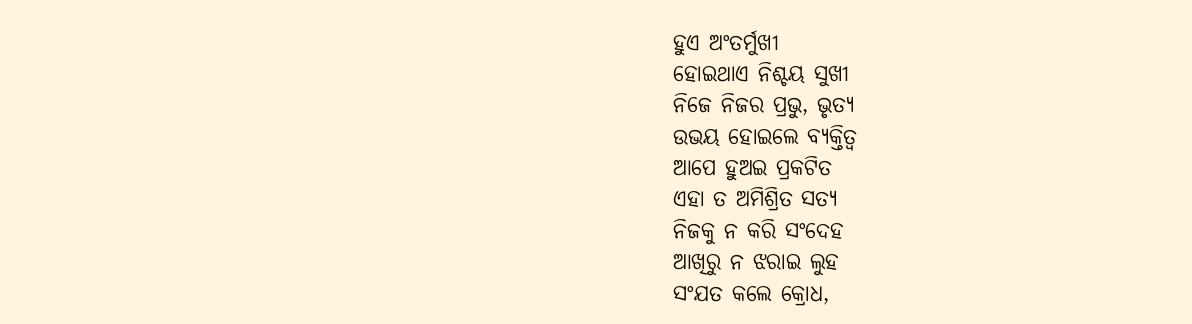ହୁଏ ଅଂତର୍ମୁଖୀ
ହୋଇଥାଏ ନିଶ୍ଚୟ ସୁଖୀ
ନିଜେ ନିଜର ପ୍ରଭୁ, ଭୃତ୍ୟ
ଉଭୟ ହୋଇଲେ ବ୍ୟକ୍ତିତ୍ବ
ଆପେ ହୁଅଇ ପ୍ରକଟିତ
ଏହା ତ ଅମିଶ୍ରିତ ସତ୍ୟ
ନିଜକୁ ନ କରି ସଂଦେହ
ଆଖିରୁ ନ ଝରାଇ ଲୁହ
ସଂଯତ କଲେ କ୍ରୋଧ,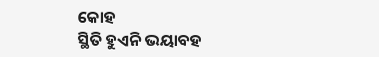କୋହ
ସ୍ଥିତି ହୁଏନି ଭୟାବହ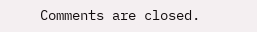Comments are closed.